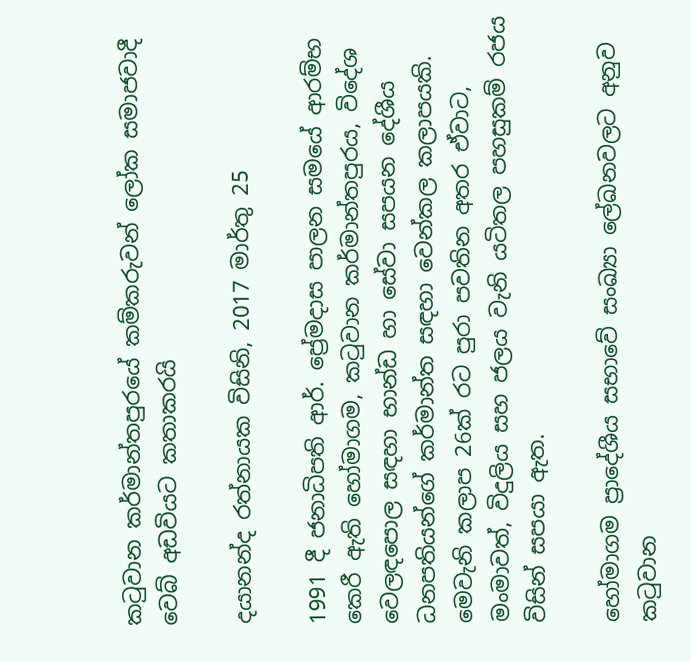කටුවාන කර්මාන්තපුරයේ කම්කරුවන් ලෝක සමාජවාදී වෙබ් අඩවියට කතාකරයි

දයානන්ද රත්නායක විසිනි, 2017 මාර්තු 25

1991 දී ජනාධිපති ආර්. ප්‍රේමදාස පාලන සමයේ ආරම්භ කෙරී ඇති හෝමාගම, කටුවාන කර්මාන්තපුරය, විදේශ වෙලඳපොල සඳහා භාන්ඩ හා සේවා සපයන දේශීය ධනපතියන්ගේ කර්මාන්ත සඳහා වෙන්කල කලාපයකි. මෙවැනි කලාප 26ක් රට පුරා පවතින අතර ඒවාට, මංමාවත්, විදුලිය සහ ජලය වැනි යටිතල පහසුකම් රජය විසින් සපයා ඇත.

හෝමාගම ප්‍රාදේශීය සභාවේ සංඛ්‍යා ලේඛනවලට අනුව කටුවාන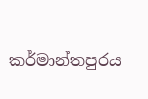කර්මාන්තපුරය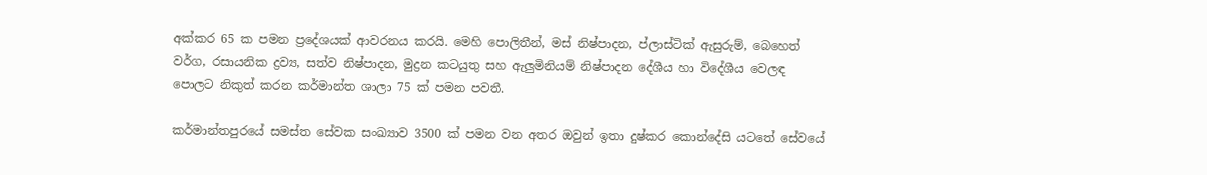අක්කර 65 ක පමන ප්‍රදේශයක් ආවරනය කරයි. මෙහි පොලිතීන්, මස් නිෂ්පාදන, ප්ලාස්ටික් ඇසුරුම්, බෙහෙත් වර්ග, රසායනික ද්‍රව්‍ය, සත්ව නිෂ්පාදන, මුද්‍රන කටයුතු සහ ඇලුමිනියම් නිෂ්පාදන දේශීය හා විදේශීය වෙලඳ පොලට නිකුත් කරන කර්මාන්ත ශාලා 75 ක් පමන පවතී.

කර්මාන්තපුරයේ සමස්ත සේවක සංඛ්‍යාව 3500 ක් පමන වන අතර ඔවුන් ඉතා දුෂ්කර කොන්දේසි යටතේ සේවයේ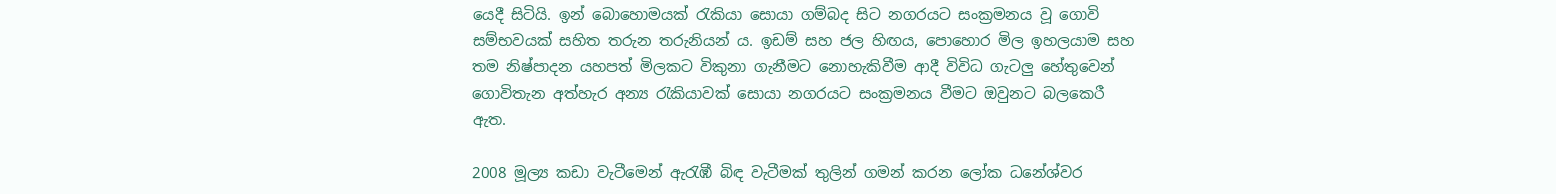යෙදී සිටියි. ඉන් බොහොමයක් රැකියා සොයා ගම්බද සිට නගරයට සංක්‍රමනය වූ ගොවි සම්භවයක් සහිත තරුන තරුනියන් ය. ඉඩම් සහ ජල හිඟය, පොහොර මිල ඉහලයාම සහ තම නිෂ්පාදන යහපත් මිලකට විකුනා ගැනීමට නොහැකිවීම ආදී විවිධ ගැටලු හේතුවෙන් ගොවිතැන අත්හැර අන්‍ය රැකියාවක් සොයා නගරයට සංක්‍රමනය වීමට ඔවුනට බලකෙරී ඇත.

2008 මූල්‍ය කඩා වැටීමෙන් ඇරැඹී බිඳ වැටීමක් තුලින් ගමන් කරන ලෝක ධනේශ්වර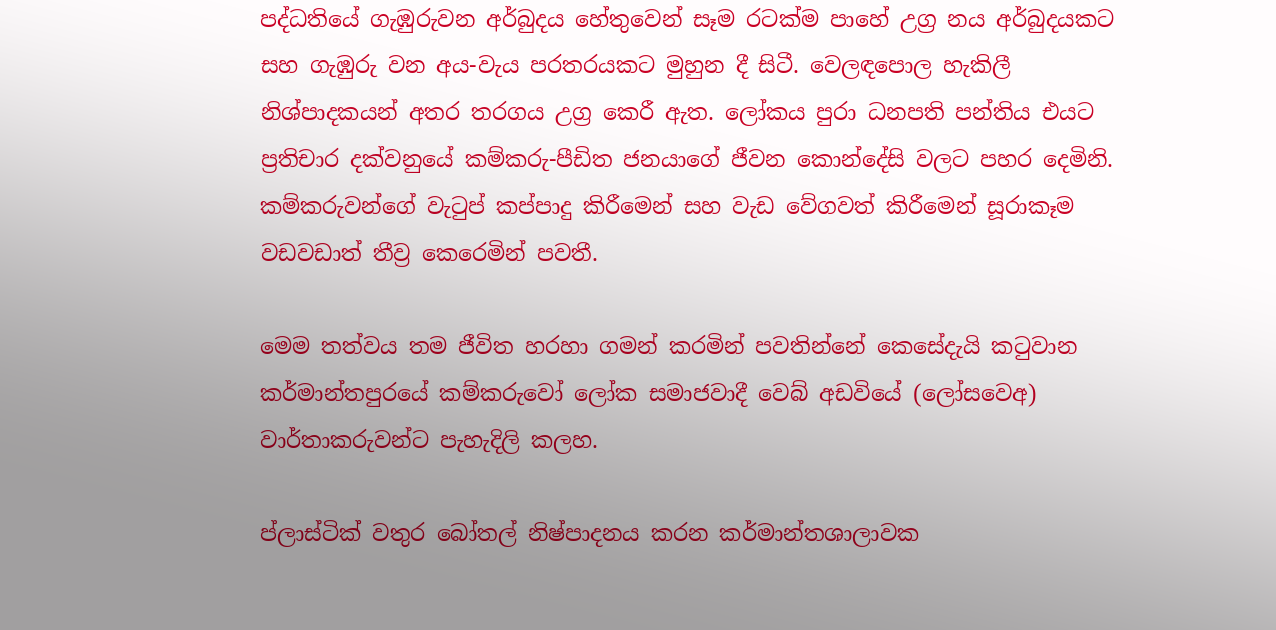පද්ධතියේ ගැඹුරුවන අර්බුදය හේතුවෙන් සෑම රටක්ම පාහේ උග්‍ර නය අර්බුදයකට සහ ගැඹුරු වන අය-වැය පරතරයකට මුහුන දී සිටී. වෙලඳපොල හැකිලී නිශ්පාදකයන් අතර තරගය උග්‍ර කෙරී ඇත. ලෝකය පුරා ධනපති පන්තිය එයට ප්‍රතිචාර දක්වනුයේ කම්කරු-පීඩිත ජනයාගේ ජීවන කොන්දේසි වලට පහර දෙමිනි. කම්කරුවන්ගේ වැටුප් කප්පාදු කිරීමෙන් සහ වැඩ වේගවත් කිරීමෙන් සූරාකෑම වඩවඩාත් තීව්‍ර කෙරෙමින් පවතී.

මෙම තත්වය තම ජීවිත හරහා ගමන් කරමින් පවතින්නේ කෙසේදැයි කටුවාන කර්මාන්තපුරයේ කම්කරුවෝ ලෝක සමාජවාදී වෙබ් අඩවියේ (ලෝසවෙඅ) වාර්තාකරුවන්ට පැහැදිලි කලහ.

ප්ලාස්ටික් වතුර බෝතල් නිෂ්පාදනය කරන කර්මාන්තශාලාවක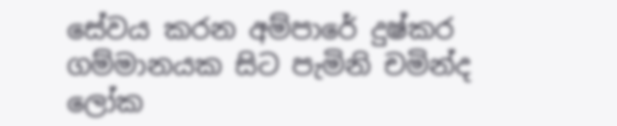සේවය කරන අම්පාරේ දුෂ්කර ගම්මානයක සිට පැමිනි චමින්ද ලෝක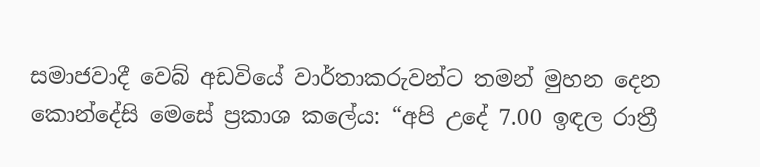සමාජවාදී වෙබ් අඩවියේ වාර්තාකරුවන්ට තමන් මුහන දෙන කොන්දේසි මෙසේ ප්‍රකාශ කලේය: “අපි උදේ 7.00 ඉඳල රාත්‍රී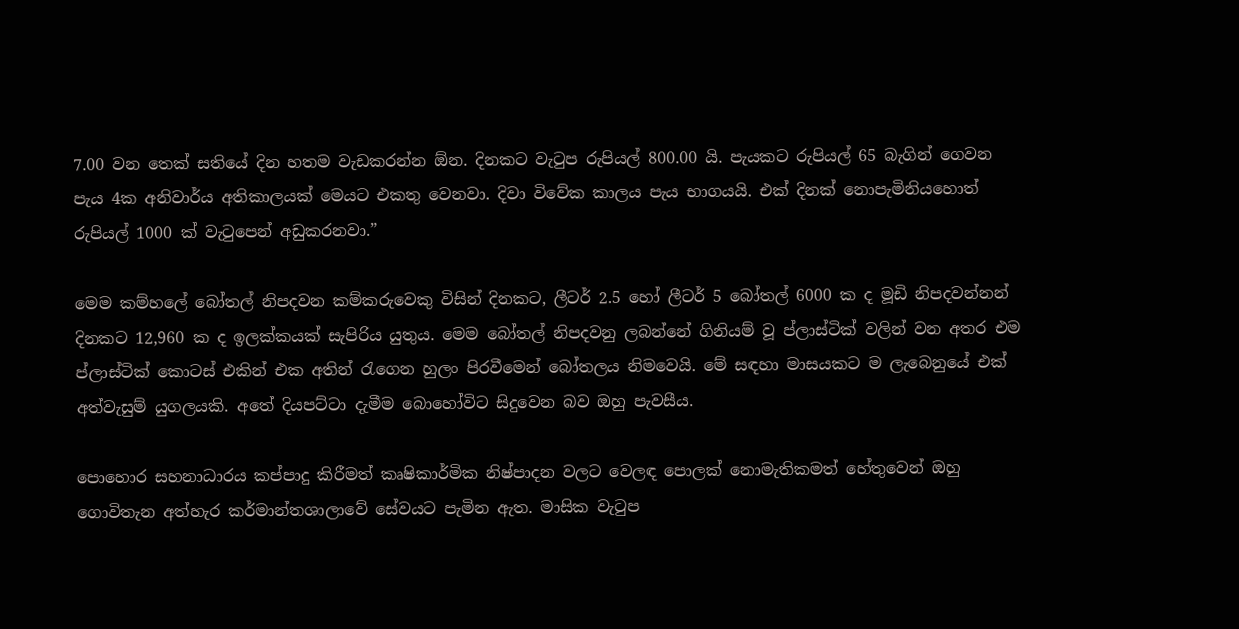7.00 වන තෙක් සතියේ දින හතම වැඩකරන්න ඕන. දිනකට වැටුප රුපියල් 800.00 යි. පැයකට රුපියල් 65 බැගින් ගෙවන පැය 4ක අනිවාර්ය අතිකාලයක් මෙයට එකතු වෙනවා. දිවා විවේක කාලය පැය භාගයයි. එක් දිනක් නොපැමිනියහොත් රුපියල් 1000 ක් වැටුපෙන් අඩුකරනවා.”

මෙම කම්හලේ බෝතල් නිපදවන කම්කරුවෙකු විසින් දිනකට, ලීටර් 2.5 හෝ ලීටර් 5 බෝතල් 6000 ක ද මූඩි නිපදවන්නන් දිනකට 12,960 ක ද ඉලක්කයක් සැපිරිය යුතුය. මෙම බෝතල් නිපදවනු ලබන්නේ ගිනියම් වූ ප්ලාස්ටික් වලින් වන අතර එම ප්ලාස්ටික් කොටස් එකින් එක අතින් රැගෙන හුලං පිරවීමෙන් බෝතලය නිමවෙයි. මේ සඳහා මාසයකට ම ලැබෙනුයේ එක් අත්වැසුම් යුගලයකි. අතේ දියපට්ටා දැමීම බොහෝවිට සිදුවෙන බව ඔහු පැවසීය.

පොහොර සහනාධාරය කප්පාදු කිරීමත් කෘෂිකාර්මික නිෂ්පාදන වලට වෙලඳ පොලක් නොමැතිකමත් හේතුවෙන් ඔහු ගොවිතැන අත්හැර කර්මාන්තශාලාවේ සේවයට පැමින ඇත. මාසික වැටුප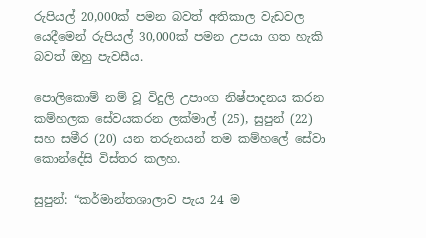රුපියල් 20,000ක් පමන බවත් අතිකාල වැඩවල යෙදීමෙන් රුපියල් 30,000ක් පමන උපයා ගත හැකි බවත් ඔහු පැවසීය.

පොලිකොම් නම් වූ විදුලි උපාංග නිෂ්පාදනය කරන කම්හලක සේවයකරන ලක්මාල් (25), සුපුන් (22) සහ සමීර (20) යන තරුනයන් තම කම්හලේ සේවා කොන්දේසි විස්තර කලහ.

සුපුන්: “කර්මාන්තශාලාව පැය 24 ම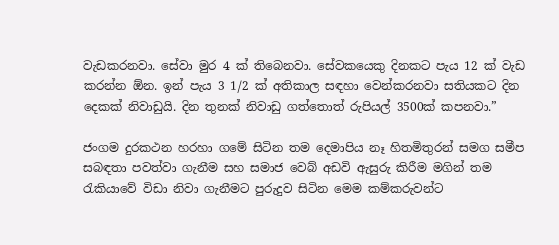වැඩකරනවා. සේවා මුර 4 ක් තිබෙනවා. සේවකයෙකු දිනකට පැය 12 ක් වැඩ කරන්න ඕන. ඉන් පැය 3 1/2 ක් අතිකාල සඳහා වෙන්කරනවා සතියකට දින දෙකක් නිවාඩුයි. දින තුනක් නිවාඩු ගත්තොත් රුපියල් 3500ක් කපනවා.”

ජංගම දුරකථන හරහා ගමේ සිටින තම දෙමාපිය නෑ හිතමිතුරන් සමග සමීප සබඳතා පවත්වා ගැනීම සහ සමාජ වෙබ් අඩවි ඇසුරු කිරීම මගින් තම රැකියාවේ විඩා නිවා ගැනීමට පුරුදුව සිටින මෙම කම්කරුවන්ට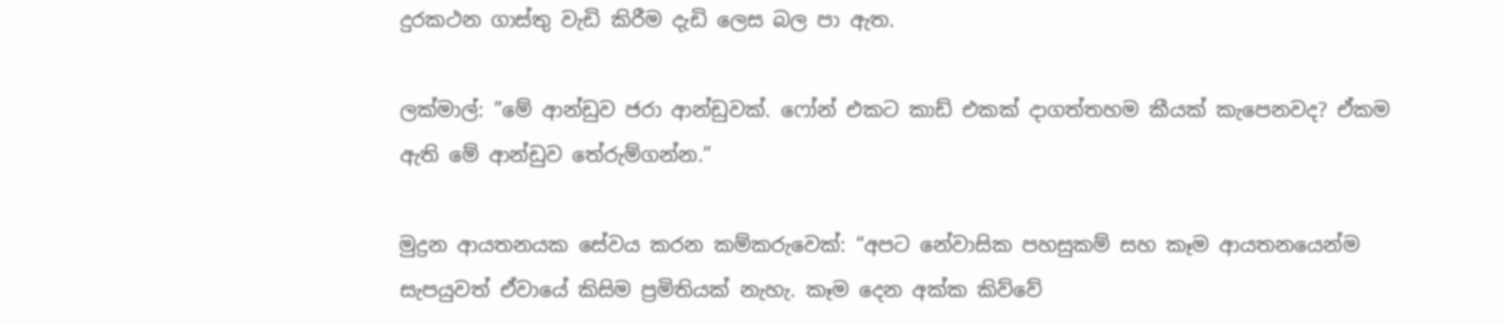දුරකථන ගාස්තු වැඩි කිරීම දැඩි ලෙස බල පා ඇත.

ලක්මාල්: ”මේ ආන්ඩුව ජරා ආන්ඩුවක්. ෆෝන් එකට කාඩ් එකක් දාගත්තහම කීයක් කැපෙනවද? ඒකම ඇති මේ ආන්ඩුව තේරුම්ගන්න.”

මුද්‍රන ආයතනයක සේවය කරන කම්කරුවෙක්: “අපට නේවාසික පහසුකම් සහ කෑම ආයතනයෙන්ම සැපයුවත් ඒවායේ කිසිම ප්‍රමිතියක් නැහැ. කෑම දෙන අක්ක කිව්වේ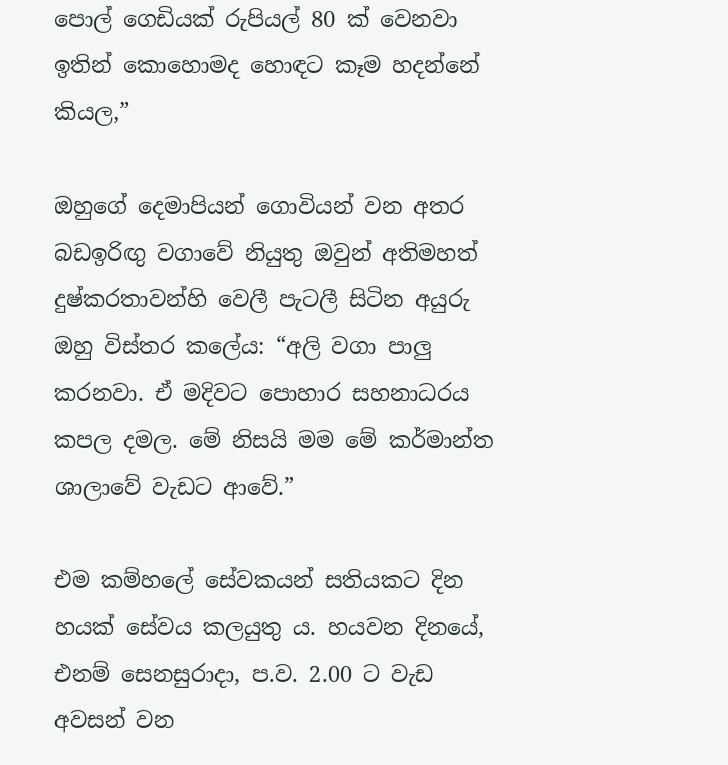පොල් ගෙඩියක් රුපියල් 80 ක් වෙනවා ඉතින් කොහොමද හොඳට කෑම හදන්නේ කියල,”

ඔහුගේ දෙමාපියන් ගොවියන් වන අතර බඩඉරිඟු වගාවේ නියුතු ඔවුන් අතිමහත් දුෂ්කරතාවන්හි වෙලී පැටලී සිටින අයුරු ඔහු විස්තර කලේය: “අලි වගා පාලු කරනවා. ඒ මදිවට පොහාර සහනාධරය කපල දමල. මේ නිසයි මම මේ කර්මාන්ත ශාලාවේ වැඩට ආවේ.”

එම කම්හලේ සේවකයන් සතියකට දින හයක් සේවය කලයුතු ය. හයවන දිනයේ, එනම් සෙනසුරාදා, ප.ව. 2.00 ට වැඩ අවසන් වන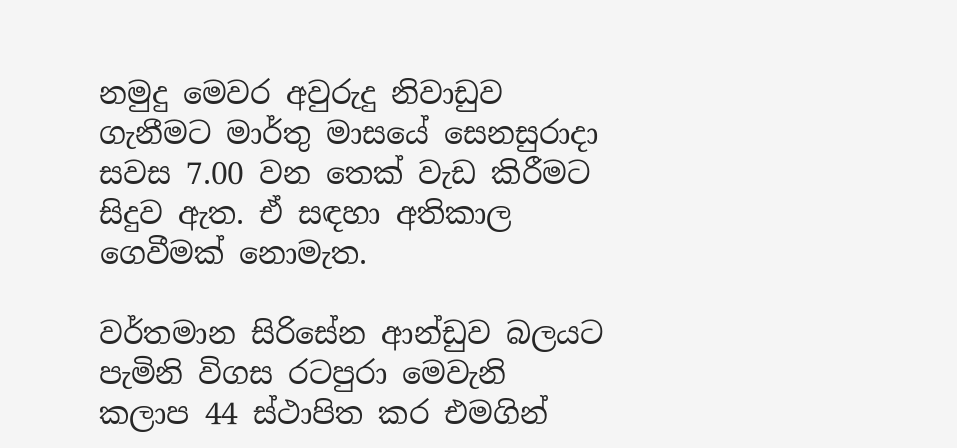නමුදු මෙවර අවුරුදු නිවාඩුව ගැනීමට මාර්තු මාසයේ සෙනසුරාදා සවස 7.00 වන තෙක් වැඩ කිරීමට සිදුව ඇත. ඒ සඳහා අතිකාල ගෙවීමක් නොමැත.

වර්තමාන සිරිසේන ආන්ඩුව බලයට පැමිනි විගස රටපුරා මෙවැනි කලාප 44 ස්ථාපිත කර එමගින්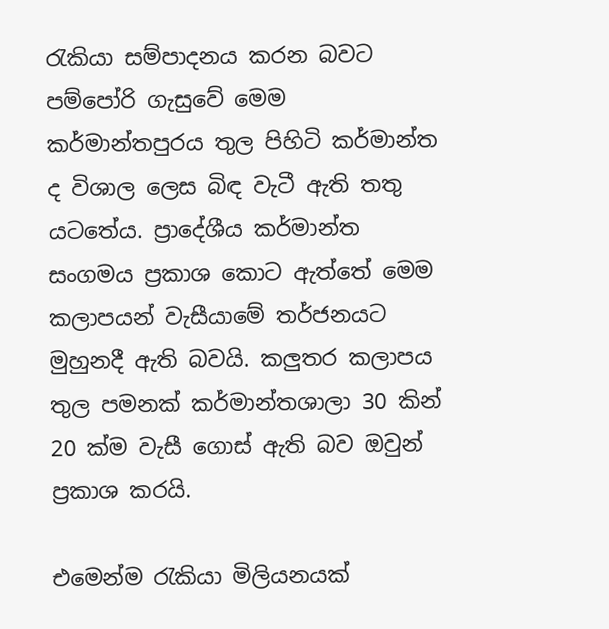රැකියා සම්පාදනය කරන බවට පම්පෝරි ගැසුවේ මෙම කර්මාන්තපුරය තුල පිහිටි කර්මාන්ත ද විශාල ලෙස බිඳ වැටී ඇති තතු යටතේය. ප්‍රාදේශීය කර්මාන්ත සංගමය ප්‍රකාශ කොට ඇත්තේ මෙම කලාපයන් වැසීයාමේ තර්ජනයට මුහුනදී ඇති බවයි. කලුතර කලාපය තුල පමනක් කර්මාන්තශාලා 30 කින් 20 ක්ම වැසී ගොස් ඇති බව ඔවුන් ප්‍රකාශ කරයි.

එමෙන්ම රැකියා මිලියනයක්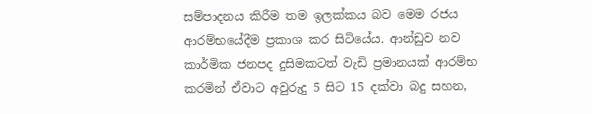සම්පාදනය කිරීම තම ඉලක්කය බව මෙම රජය ආරම්භයේදීම ප්‍රකාශ කර සිටියේය. ආන්ඩුව නව කාර්මික ජනපද දුසිමකටත් වැඩි ප්‍රමානයක් ආරම්භ කරමින් ඒවාට අවුරුදු 5 සිට 15 දක්වා බදු සහන,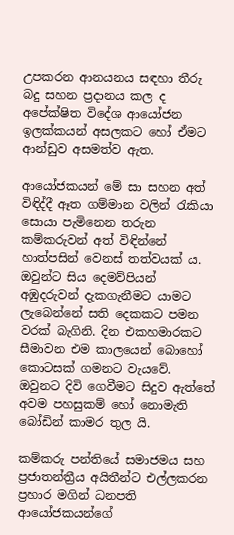උපකරන ආනයනය සඳහා තීරු බදු සහන ප්‍රදානය කල ද අපේක්ෂිත විදේශ ආයෝජන ඉලක්කයන් අසලකට හෝ ඒමට ආන්ඩුව අසමත්ව ඇත.

ආයෝජකයන් මේ සා සහන අත් විඳිද්දී ඈත ගම්මාන වලින් රැකියා සොයා පැමිනෙන තරුන කම්කරුවන් අත් විඳින්නේ හාත්පසින් වෙනස් තත්වයක් ය. ඔවුන්ට සිය දෙමව්පියන් අඹුදරුවන් දැකගැනීමට යාමට ලැබෙන්නේ සති දෙකකට පමන වරක් බැගිනි. දින එකහමාරකට සීමාවන එම කාලයෙන් බොහෝ කොටසක් ගමනට වැයවේ. ඔවුනට දිවි ගෙවීමට සිදුව ඇත්තේ අවම පහසුකම් හෝ නොමැති බෝඩින් කාමර තුල යි.

කම්කරු පන්තියේ සමාජමය සහ ප්‍රජාතන්ත්‍රීය අයිතීන්ට එල්ලකරන ප්‍රහාර මගින් ධනපති ආයෝජකයන්ගේ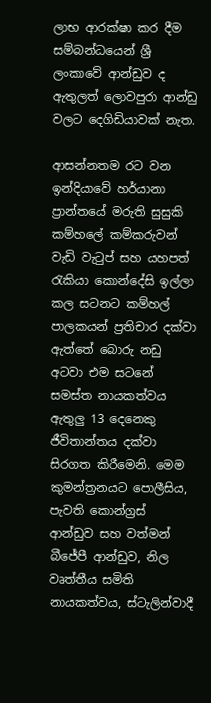ලාභ ආරක්ෂා කර දීම සම්බන්ධයෙන් ශ්‍රී ලංකාවේ ආන්ඩුව ද ඇතුලත් ලොවපුරා ආන්ඩු වලට දෙගිඩියාවක් නැත.

ආසන්නතම රට වන ඉන්දියාවේ හර්යානා ප්‍රාන්තයේ මරුති සුසුකි කම්හලේ කම්කරුවන් වැඩි වැටුප් සහ යහපත් රැකියා කොන්දේසි ඉල්ලා කල සටනට කම්හල් පාලකයන් ප්‍රතිචාර දක්වා ඇත්තේ බොරු නඩු අටවා එම සටනේ සමස්ත නායකත්වය ඇතුලු 13 දෙනෙකු ජීවිතාන්තය දක්වා සිරගත කිරීමෙනි. මෙම කුමන්ත්‍රනයට පොලීසිය, පැවති කොන්ග්‍රස් ආන්ඩුව සහ වත්මන් බීජේපී ආන්ඩුව, නිල වෘත්තීය සමිති නායකත්වය, ස්ටැලින්වාදී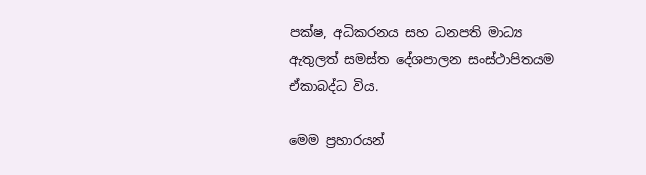පක්ෂ, අධිකරනය සහ ධනපති මාධ්‍ය ඇතුලත් සමස්ත දේශපාලන සංස්ථාපිතයම ඒකාබද්ධ විය.

මෙම ප්‍රහාරයන්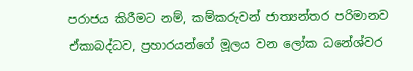පරාජය කිරීමට නම්, කම්කරුවන් ජාත්‍යන්තර පරිමානව ඒකාබද්ධව, ප්‍රහාරයන්ගේ මූලය වන ලෝක ධනේශ්වර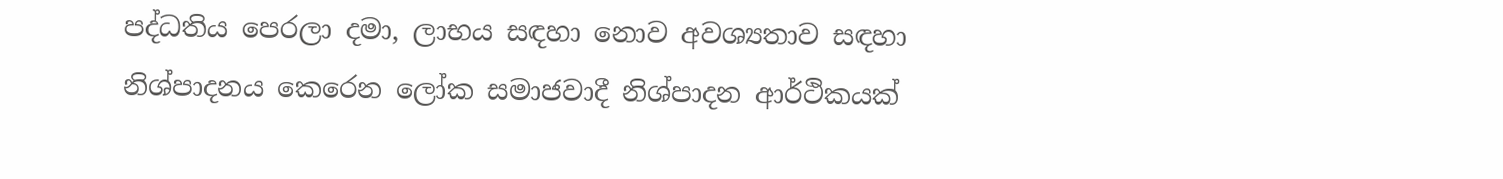පද්ධතිය පෙරලා දමා, ලාභය සඳහා නොව අවශ්‍යතාව සඳහා නිශ්පාදනය කෙරෙන ලෝක සමාජවාදී නිශ්පාදන ආර්ථිකයක්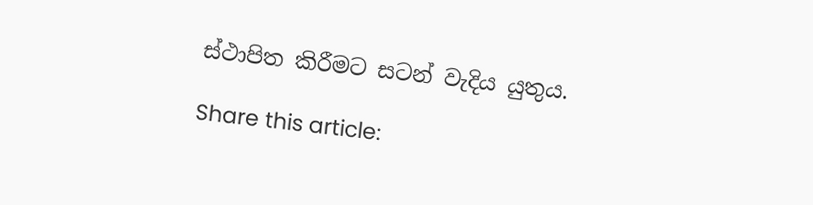ස්ථාපිත කිරීමට සටන් වැදිය යුතුය.

Share this article: